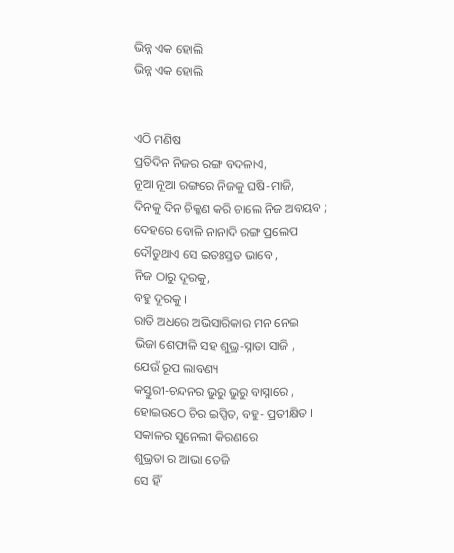ଭିନ୍ନ ଏକ ହୋଲି
ଭିନ୍ନ ଏକ ହୋଲି


ଏଠି ମଣିଷ
ପ୍ରତିଦିନ ନିଜର ରଙ୍ଗ ବଦଳାଏ,
ନୂଆ ନୂଆ ରଙ୍ଗରେ ନିଜକୁ ଘଷି-ମାଜି,
ଦିନକୁ ଦିନ ଚିକ୍କଣ କରି ଚାଲେ ନିଜ ଅବୟବ ;
ଦେହରେ ବୋଳି ନାନାଦି ରଙ୍ଗ ପ୍ରଲେପ
ଦୌଡୁଥାଏ ସେ ଇତଃସ୍ତତ ଭାବେ ,
ନିଜ ଠାରୁ ଦୂରକୁ,
ବହୁ ଦୂରକୁ ।
ରାତି ଅଧରେ ଅଭିସାରିକାର ମନ ନେଇ
ଭିଜା ଶେଫାଳି ସହ ଶୁଭ୍ର-ସ୍ନାତା ସାଜି ,
ଯେଉଁ ରୂପ ଲାବଣ୍ୟ
କସ୍ତୁରୀ-ଚନ୍ଦନର ଭୁରୁ ଭୁରୁ ବାସ୍ନାରେ ,
ହୋଇଉଠେ ଚିର ଇପ୍ସିତ, ବହୁ- ପ୍ରତୀକ୍ଷିତ ।
ସକାଳର ସୁନେଲୀ କିରଣରେ
ଶୁଭ୍ରତା ର ଆଭା ତେଜି
ସେ ହିଁ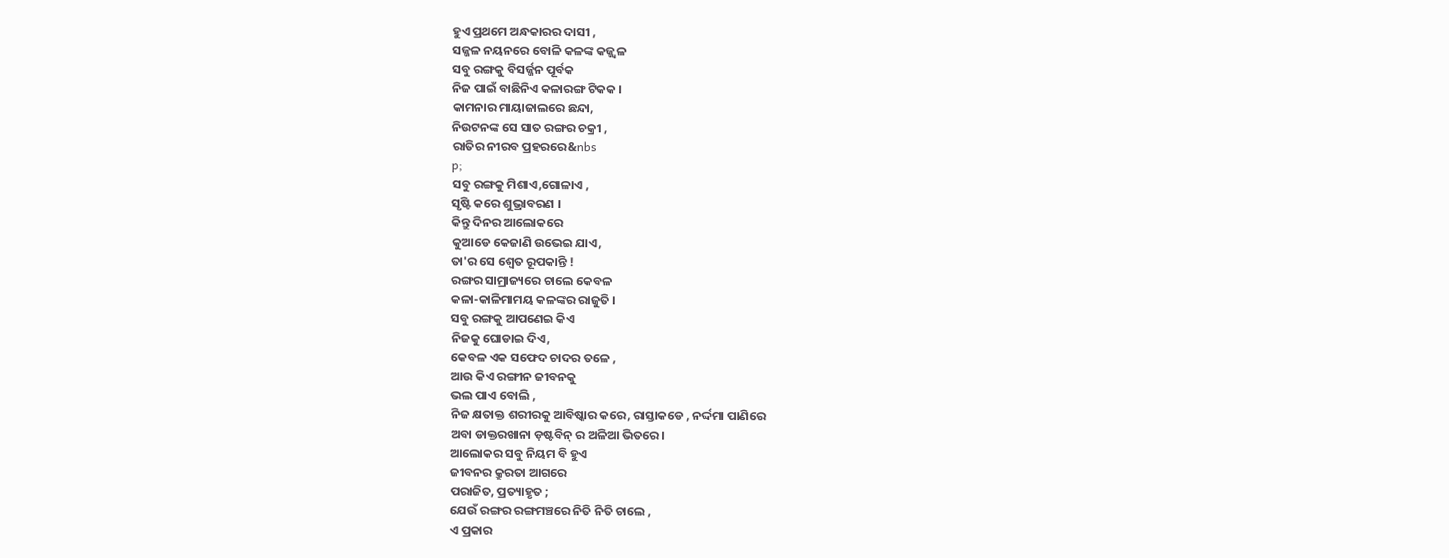ହୁଏ ପ୍ରଥମେ ଅନ୍ଧକାରର ଦାସୀ ,
ସଜ୍ଜଳ ନୟନରେ ବୋଳି କଳଙ୍କ କଜ୍ଜ୍ୱଳ
ସବୁ ରଙ୍ଗକୁ ବିସର୍ଜ୍ଜନ ପୂର୍ବକ
ନିଜ ପାଇଁ ବାଛିନିଏ କଳାରଙ୍ଗ ଟିକକ ।
କାମନାର ମାୟାଜାଲରେ ଛନ୍ଦା,
ନିଉଟନଙ୍କ ସେ ସାତ ରଙ୍ଗର ଚକ୍ରୀ ,
ରାତିର ନୀରବ ପ୍ରହରରେ&nbs
p;
ସବୁ ରଙ୍ଗକୁ ମିଶାଏ,ଗୋଳାଏ ,
ସୃଷ୍ଟି କରେ ଶୁଭ୍ରାବରଣ ।
କିନ୍ତୁ ଦିନର ଆଲୋକରେ
କୁଆଡେ କେଜାଣି ଉଭେଇ ଯାଏ,
ତା'ର ସେ ଶ୍ଵେତ ରୂପକାନ୍ତି !
ରଙ୍ଗର ସାମ୍ରାଜ୍ୟରେ ଚାଲେ କେବଳ
କଳା-କାଳିମାମୟ କଳଙ୍କର ରାଜୁତି ।
ସବୁ ରଙ୍ଗକୁ ଆପଣେଇ କିଏ
ନିଜକୁ ଘୋଡାଇ ଦିଏ,
କେବଳ ଏକ ସଫେଦ ଚାଦର ତଳେ ,
ଆଉ କିଏ ରଙ୍ଗୀନ ଜୀବନକୁ
ଭଲ ପାଏ ବୋଲି ,
ନିଜ କ୍ଷତାକ୍ତ ଶରୀରକୁ ଆବିଷ୍କାର କରେ, ରାସ୍ତାକଡେ , ନର୍ଦ୍ଦମା ପାଣିରେ
ଅବା ଡାକ୍ତରଖାନା ଡ଼ଷ୍ଟବିନ୍ ର ଅଳିଆ ଭିତରେ।
ଆଲୋକର ସବୁ ନିୟମ ବି ହୁଏ
ଜୀବନର କ୍ରୁରତା ଆଗରେ
ପରାଜିତ, ପ୍ରତ୍ୟାହୃତ ;
ଯେଉଁ ରଙ୍ଗର ରଙ୍ଗମଞ୍ଚରେ ନିତି ନିତି ଚାଲେ ,
ଏ ପ୍ରକାର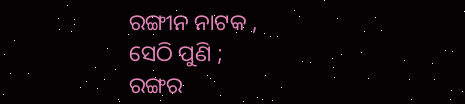ରଙ୍ଗୀନ ନାଟକ ,
ସେଠି ପୁଣି ;
ରଙ୍ଗର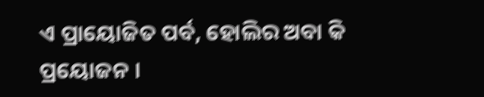ଏ ପ୍ରାୟୋଜିତ ପର୍ବ, ହୋଲିର ଅବା କି ପ୍ରୟୋଜନ ।